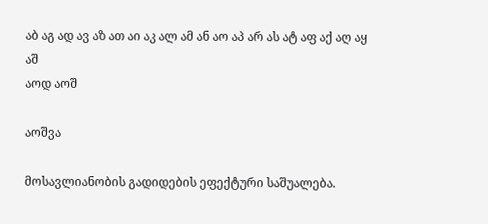აბ აგ ად ავ აზ ათ აი აკ ალ ამ ან აო აპ არ ას ატ აფ აქ აღ აყ აშ
აოდ აოშ

აოშვა

მოსავლიანობის გადიდების ეფექტური საშუალება.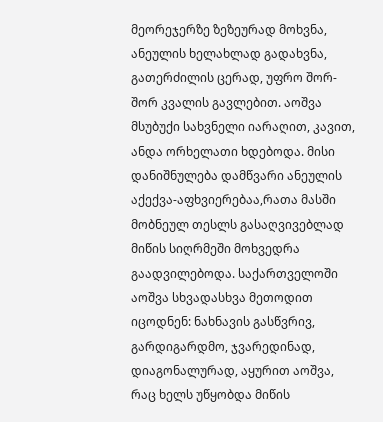მეორეჯერზე ზეზეურად მოხვნა, ანეულის ხელახლად გადახვნა, გათერძილის ცერად, უფრო შორ-შორ კვალის გავლებით. აოშვა მსუბუქი სახვნელი იარაღით, კავით, ანდა ორხელათი ხდებოდა. მისი დანიშნულება დამწვარი ანეულის აქექვა-აფხვიერებაა,რათა მასში მობნეულ თესლს გასაღვივებლად მიწის სიღრმეში მოხვედრა გაადვილებოდა. საქართველოში აოშვა სხვადასხვა მეთოდით იცოდნენ: ნახნავის გასწვრივ, გარდიგარდმო, ჯვარედინად, დიაგონალურად, აყურით აოშვა, რაც ხელს უწყობდა მიწის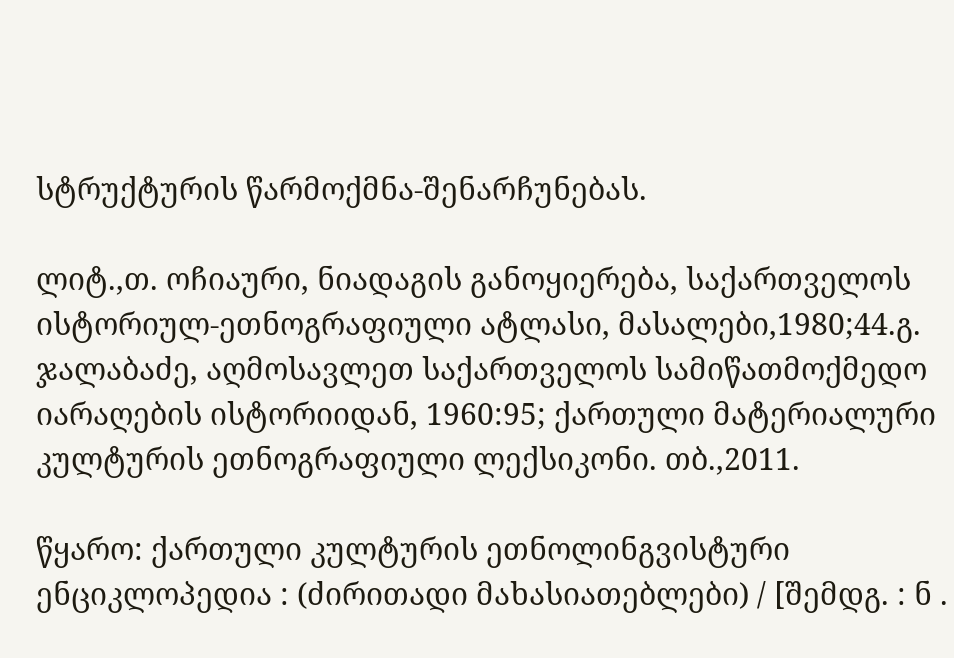სტრუქტურის წარმოქმნა-შენარჩუნებას.

ლიტ.,თ. ოჩიაური, ნიადაგის განოყიერება, საქართველოს ისტორიულ-ეთნოგრაფიული ატლასი, მასალები,1980;44.გ. ჯალაბაძე, აღმოსავლეთ საქართველოს სამიწათმოქმედო იარაღების ისტორიიდან, 1960:95; ქართული მატერიალური კულტურის ეთნოგრაფიული ლექსიკონი. თბ.,2011.

წყარო: ქართული კულტურის ეთნოლინგვისტური ენციკლოპედია : (ძირითადი მახასიათებლები) / [შემდგ. : ნ .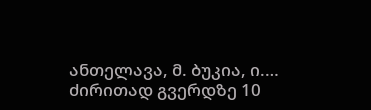ანთელავა, მ. ბუკია, ი.…
ძირითად გვერდზე 10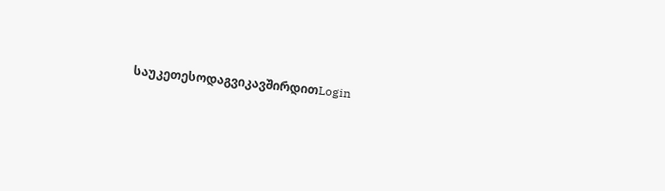საუკეთესოდაგვიკავშირდითLogin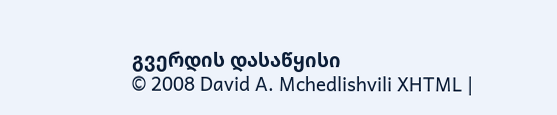გვერდის დასაწყისი
© 2008 David A. Mchedlishvili XHTML |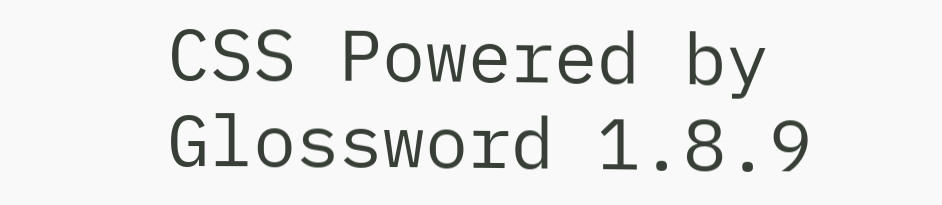CSS Powered by Glossword 1.8.9